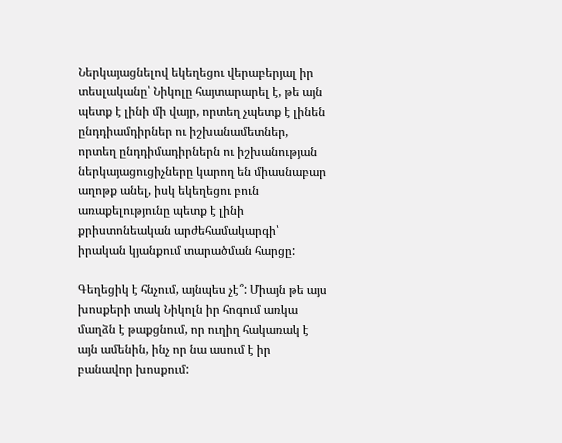Ներկայացնելով եկեղեցու վերաբերյալ իր տեսլականը՝ Նիկոլը հայտարարել է, թե այն պետք է լինի մի վայր, որտեղ չպետք է լինեն ընդդիամդիրներ ու իշխանամետներ, որտեղ ընդդիմադիրներն ու իշխանության ներկայացուցիչները կարող են միասնաբար աղոթք անել, իսկ եկեղեցու բուն առաքելությունը պետք է լինի քրիստոնեական արժեհամակարգի՝ իրական կյանքում տարածման հարցը:

Գեղեցիկ է հնչում, այնպես չէ՞: Միայն թե այս խոսքերի տակ Նիկոլն իր հոգում առկա մաղձն է թաքցնում, որ ուղիղ հակառակ է այն ամենին, ինչ որ նա ասում է իր բանավոր խոսքում: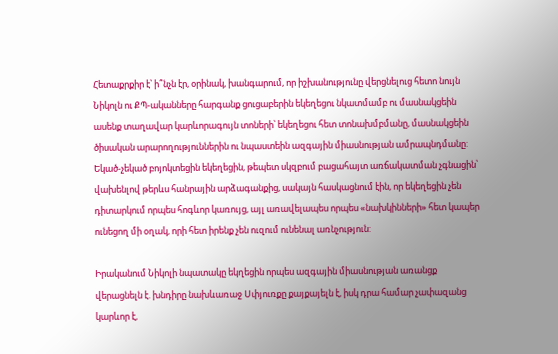Հետաքրքիր է՝ ի՞նչն էր, օրինակ, խանգարում, որ իշխանությունը վերցնելուց հետո նույն Նիկոլն ու ՔՊ-ականները հարգանք ցուցաբերին եկեղեցու նկատմամբ ու մասնակցեին ասենք տաղավար կարևորագույն տոների՝ եկեղեցու հետ տոնախմբմանը, մասնակցեին ծիսական արարողություններին ու նպաստեին ազգային միասնության ամրապնդմանը: Եկած-չեկած բոյոկտեցին եկեղեցին, թեպետ սկզբում բացահայտ առճակատման չգնացին՝ վախենլով թերևս հանրային արձագանքից, սակայն հասկացնում էին, որ եկեղեցին չեն դիտարկում որպես հոգևոր կառույց, այլ առավելապես որպես «նախկինների» հետ կապեր ունեցող մի օղակ, որի հետ իրենք չեն ուզում ունենալ առնչություն:

Իրականում Նիկոլի նպատակը եկղեցին որպես ազգային միասնության առանցք վերացնելն է. խնդիրը նախևառաջ Սփյուռքը քայքայելն է, իսկ դրա համար չափազանց կարևոր է,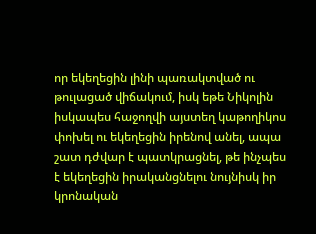որ եկեղեցին լինի պառակտված ու թուլացած վիճակում, իսկ եթե Նիկոլին իսկապես հաջողվի այստեղ կաթողիկոս փոխել ու եկեղեցին իրենով անել, ապա շատ դժվար է պատկրացնել, թե ինչպես է եկեղեցին իրականցնելու նույնիսկ իր կրոնական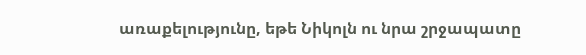առաքելությունը, եթե Նիկոլն ու նրա շրջապատը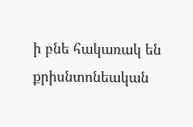ի բնե հակառակ են քրիսնտոնեական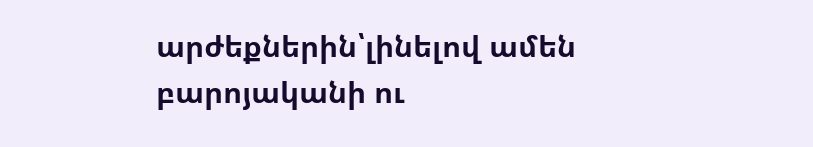արժեքներին՝լինելով ամեն բարոյականի ու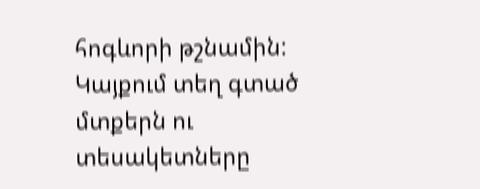հոգևորի թշնամին:
Կայքում տեղ գտած մտքերն ու տեսակետները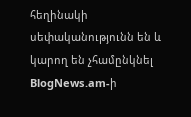հեղինակի սեփականությունն են և կարող են չհամընկնել BlogNews.am-ի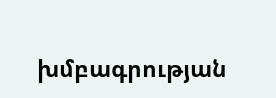խմբագրության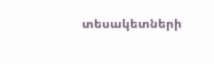տեսակետների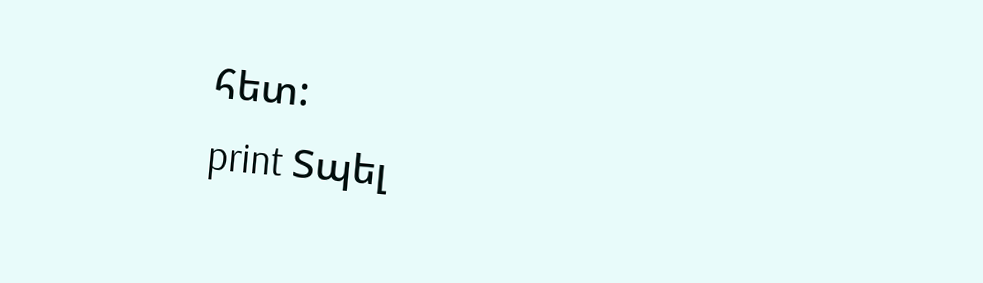հետ:
print Տպել